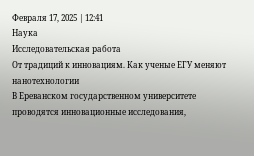Февраля 17, 2025 | 12:41
Наука
Исследовательская работа
От традиций к инновациям. Как ученые ЕГУ меняют нанотехнологии
В Ереванском государственном университете проводятся инновационные исследования,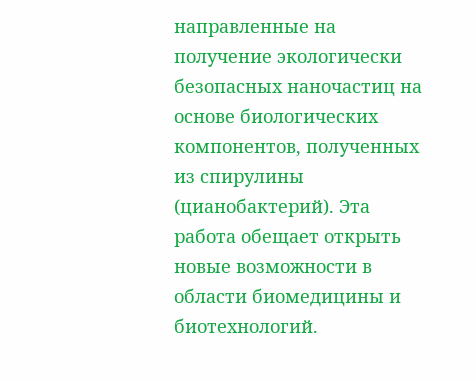направленные на получение экологически безопасных наночастиц на основе биологических компонентов, полученных из спирулины (цианобактерий). Эта работа обещает открыть новые возможности в области биомедицины и биотехнологий.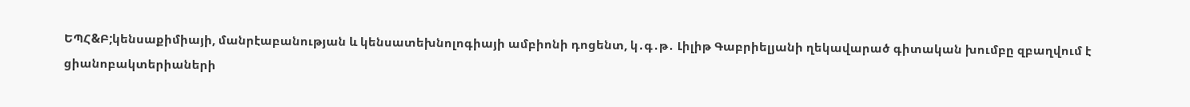ԵՊՀ&Բ;կենսաքիմիայի, մանրէաբանության և կենսատեխնոլոգիայի ամբիոնի դոցենտ, կ․գ․թ․ Լիլիթ Գաբրիելյանի ղեկավարած գիտական խումբը զբաղվում է ցիանոբակտերիաների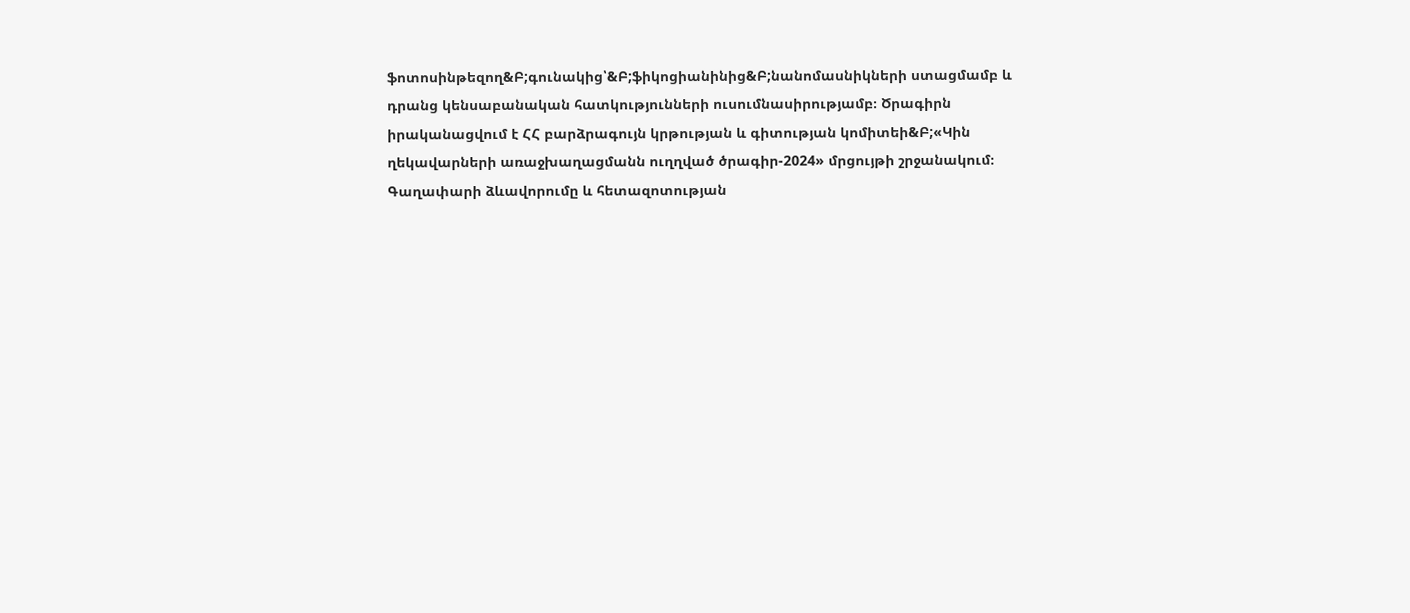ֆոտոսինթեզող&Բ;գունակից՝&Բ;ֆիկոցիանինից&Բ;նանոմասնիկների ստացմամբ և դրանց կենսաբանական հատկությունների ուսումնասիրությամբ։ Ծրագիրն իրականացվում է ՀՀ բարձրագույն կրթության և գիտության կոմիտեի&Բ;«Կին ղեկավարների առաջխաղացմանն ուղղված ծրագիր-2024» մրցույթի շրջանակում։
Գաղափարի ձևավորումը և հետազոտության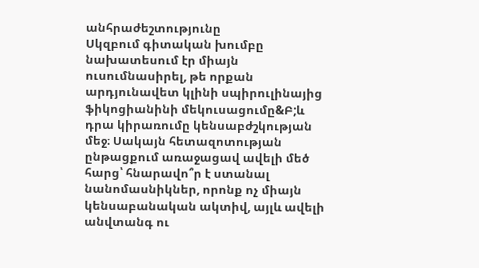անհրաժեշտությունը
Սկզբում գիտական խումբը նախատեսում էր միայն ուսումնասիրել, թե որքան արդյունավետ կլինի սպիրուլինայից ֆիկոցիանինի մեկուսացումը&Բ;և դրա կիրառումը կենսաբժշկության մեջ։ Սակայն հետազոտության ընթացքում առաջացավ ավելի մեծ հարց՝ հնարավո՞ր է ստանալ նանոմասնիկներ, որոնք ոչ միայն կենսաբանական ակտիվ, այլև ավելի անվտանգ ու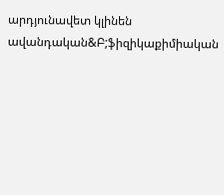արդյունավետ կլինեն ավանդական&Բ;ֆիզիկաքիմիական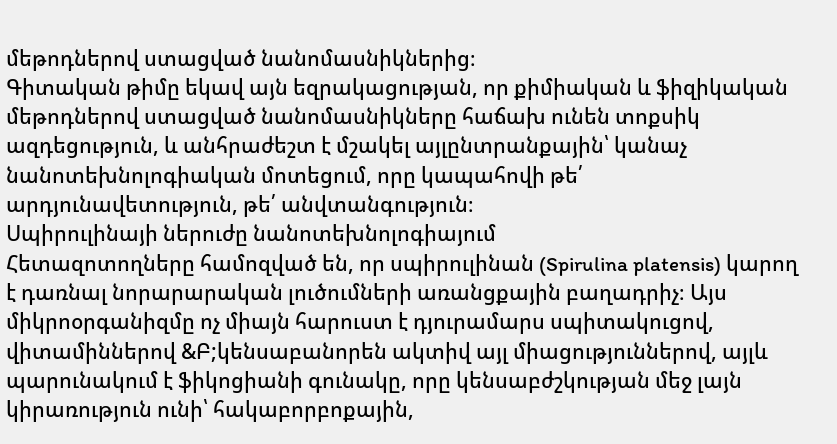մեթոդներով ստացված նանոմասնիկներից։
Գիտական թիմը եկավ այն եզրակացության, որ քիմիական և ֆիզիկական մեթոդներով ստացված նանոմասնիկները հաճախ ունեն տոքսիկ ազդեցություն, և անհրաժեշտ է մշակել այլընտրանքային՝ կանաչ նանոտեխնոլոգիական մոտեցում, որը կապահովի թե՛ արդյունավետություն, թե՛ անվտանգություն։
Սպիրուլինայի ներուժը նանոտեխնոլոգիայում
Հետազոտողները համոզված են, որ սպիրուլինան (Spirulina platensis) կարող է դառնալ նորարարական լուծումների առանցքային բաղադրիչ։ Այս միկրոօրգանիզմը ոչ միայն հարուստ է դյուրամարս սպիտակուցով, վիտամիններով &Բ;կենսաբանորեն ակտիվ այլ միացություններով, այլև պարունակում է ֆիկոցիանի գունակը, որը կենսաբժշկության մեջ լայն կիրառություն ունի՝ հակաբորբոքային,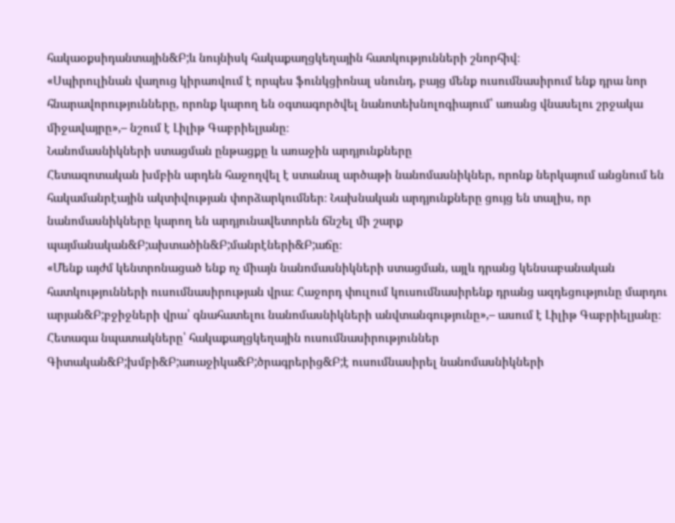հակաօքսիդանտային&Բ;և նույնիսկ հակաքաղցկեղային հատկությունների շնորհիվ։
«Սպիրուլինան վաղուց կիրառվում է որպես ֆունկցիոնալ սնունդ, բայց մենք ուսումնասիրում ենք դրա նոր հնարավորությունները, որոնք կարող են օգտագործվել նանոտեխնոլոգիայում՝ առանց վնասելու շրջակա միջավայրը»,– նշում է Լիլիթ Գաբրիելյանը։
Նանոմասնիկների ստացման ընթացքը և առաջին արդյունքները
Հետազոտական խմբին արդեն հաջողվել է ստանալ արծաթի նանոմասնիկներ, որոնք ներկայում անցնում են հակամանրէային ակտիվության փորձարկումներ։ Նախնական արդյունքները ցույց են տալիս, որ նանոմասնիկները կարող են արդյունավետորեն ճնշել մի շարք պայմանական&Բ;ախտածին&Բ;մանրէների&Բ;աճը։
«Մենք այժմ կենտրոնացած ենք ոչ միայն նանոմասնիկների ստացման, այլև դրանց կենսաբանական հատկությունների ուսումնասիրության վրա։ Հաջորդ փուլում կուսումնասիրենք դրանց ազդեցությունը մարդու արյան&Բ;բջիջների վրա՝ գնահատելու նանոմասնիկների անվտանգությունը»,– ասում է Լիլիթ Գաբրիելյանը։
Հետագա նպատակները՝ հակաքաղցկեղային ուսումնասիրություններ
Գիտական&Բ;խմբի&Բ;առաջիկա&Բ;ծրագրերից&Բ;է ուսումնասիրել նանոմասնիկների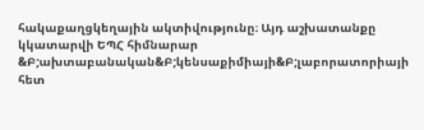հակաքաղցկեղային ակտիվությունը։ Այդ աշխատանքը կկատարվի ԵՊՀ հիմնարար &Բ;ախտաբանական&Բ;կենսաքիմիայի&Բ;լաբորատորիայի հետ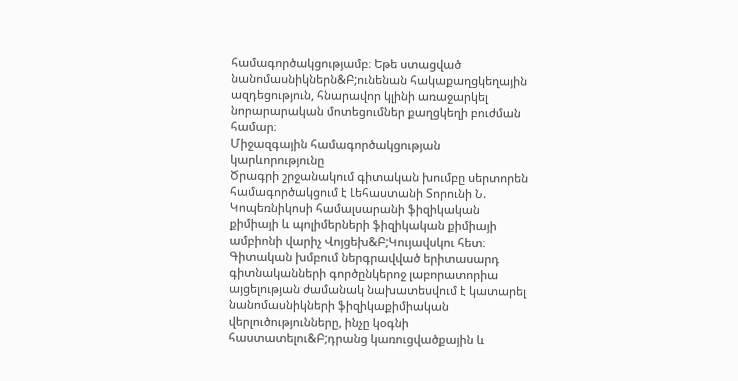համագործակցությամբ։ Եթե ստացված նանոմասնիկներն&Բ;ունենան հակաքաղցկեղային ազդեցություն, հնարավոր կլինի առաջարկել նորարարական մոտեցումներ քաղցկեղի բուժման համար։
Միջազգային համագործակցության կարևորությունը
Ծրագրի շրջանակում գիտական խումբը սերտորեն համագործակցում է Լեհաստանի Տորունի Ն. Կոպեռնիկոսի համալսարանի ֆիզիկական քիմիայի և պոլիմերների ֆիզիկական քիմիայի ամբիոնի վարիչ Վոյցեխ&Բ;Կույավսկու հետ։ Գիտական խմբում ներգրավված երիտասարդ գիտնականների գործընկերոջ լաբորատորիա այցելության ժամանակ նախատեսվում է կատարել նանոմասնիկների ֆիզիկաքիմիական վերլուծությունները, ինչը կօգնի հաստատելու&Բ;դրանց կառուցվածքային և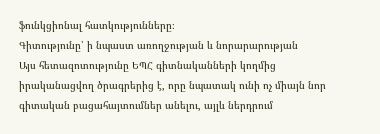ֆունկցիոնալ հատկությունները։
Գիտությունը՝ ի նպաստ առողջության և նորարարության
Այս հետազոտությունը ԵՊՀ գիտնականների կողմից իրականացվող ծրագրերից է, որը նպատակ ունի ոչ միայն նոր գիտական բացահայտումներ անելու, այլև ներդրում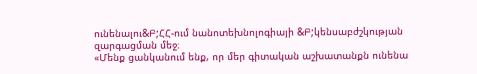ունենալու&Բ;ՀՀ-ում նանոտեխնոլոգիայի &Բ;կենսաբժշկության զարգացման մեջ։
«Մենք ցանկանում ենք, որ մեր գիտական աշխատանքն ունենա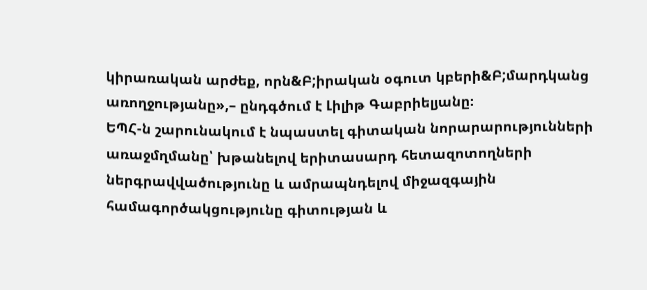կիրառական արժեք, որն&Բ;իրական օգուտ կբերի&Բ;մարդկանց առողջությանը»,– ընդգծում է Լիլիթ Գաբրիելյանը։
ԵՊՀ-ն շարունակում է նպաստել գիտական նորարարությունների առաջմղմանը՝ խթանելով երիտասարդ հետազոտողների ներգրավվածությունը և ամրապնդելով միջազգային համագործակցությունը գիտության և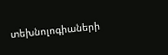տեխնոլոգիաների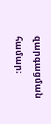զարգացման համար։